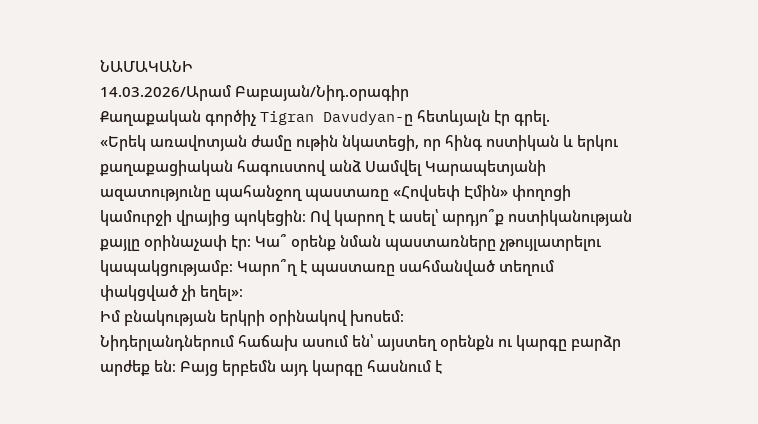ՆԱՄԱԿԱՆԻ
14.03.2026/Արամ Բաբայան/Նիդ.օրագիր
Քաղաքական գործիչ Tigran Davudyan-ը հետևյալն էր գրել.
«Երեկ առավոտյան ժամը ութին նկատեցի, որ հինգ ոստիկան և երկու քաղաքացիական հագուստով անձ Սամվել Կարապետյանի ազատությունը պահանջող պաստառը «Հովսեփ Էմին» փողոցի կամուրջի վրայից պոկեցին։ Ով կարող է ասել՝ արդյո՞ք ոստիկանության քայլը օրինաչափ էր։ Կա՞ օրենք նման պաստառները չթույլատրելու կապակցությամբ։ Կարո՞ղ է պաստառը սահմանված տեղում փակցված չի եղել»։
Իմ բնակության երկրի օրինակով խոսեմ։
Նիդերլանդներում հաճախ ասում են՝ այստեղ օրենքն ու կարգը բարձր արժեք են։ Բայց երբեմն այդ կարգը հասնում է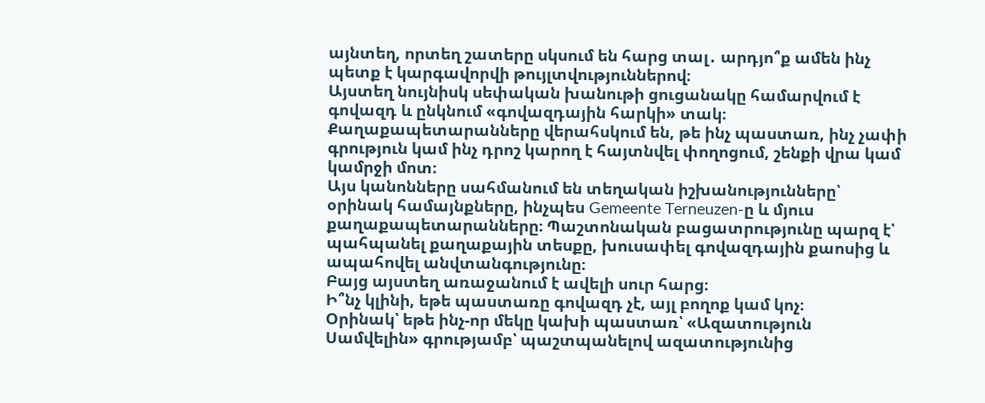այնտեղ, որտեղ շատերը սկսում են հարց տալ․ արդյո՞ք ամեն ինչ պետք է կարգավորվի թույլտվություններով։
Այստեղ նույնիսկ սեփական խանութի ցուցանակը համարվում է գովազդ և ընկնում «գովազդային հարկի» տակ։ Քաղաքապետարանները վերահսկում են, թե ինչ պաստառ, ինչ չափի գրություն կամ ինչ դրոշ կարող է հայտնվել փողոցում, շենքի վրա կամ կամրջի մոտ։
Այս կանոնները սահմանում են տեղական իշխանությունները՝ օրինակ համայնքները, ինչպես Gemeente Terneuzen-ը և մյուս քաղաքապետարանները։ Պաշտոնական բացատրությունը պարզ է՝ պահպանել քաղաքային տեսքը, խուսափել գովազդային քաոսից և ապահովել անվտանգությունը։
Բայց այստեղ առաջանում է ավելի սուր հարց։
Ի՞նչ կլինի, եթե պաստառը գովազդ չէ, այլ բողոք կամ կոչ։
Օրինակ՝ եթե ինչ-որ մեկը կախի պաստառ՝ «Ազատություն Սամվելին» գրությամբ՝ պաշտպանելով ազատությունից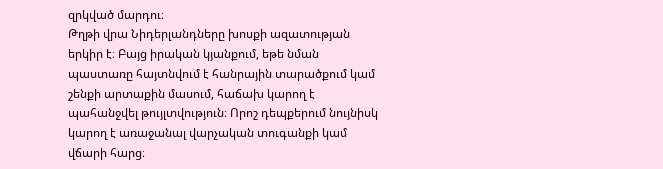զրկված մարդու։
Թղթի վրա Նիդերլանդները խոսքի ազատության երկիր է։ Բայց իրական կյանքում, եթե նման պաստառը հայտնվում է հանրային տարածքում կամ շենքի արտաքին մասում, հաճախ կարող է պահանջվել թույլտվություն։ Որոշ դեպքերում նույնիսկ կարող է առաջանալ վարչական տուգանքի կամ վճարի հարց։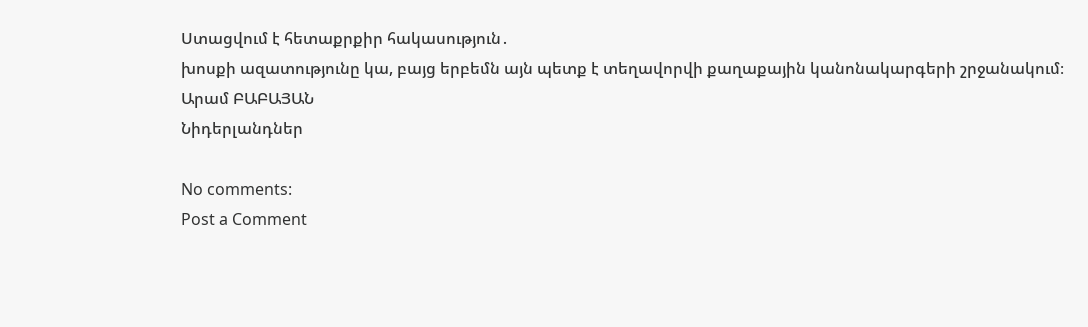Ստացվում է հետաքրքիր հակասություն․
խոսքի ազատությունը կա, բայց երբեմն այն պետք է տեղավորվի քաղաքային կանոնակարգերի շրջանակում։
Արամ ԲԱԲԱՅԱՆ
Նիդերլանդներ

No comments:
Post a Comment